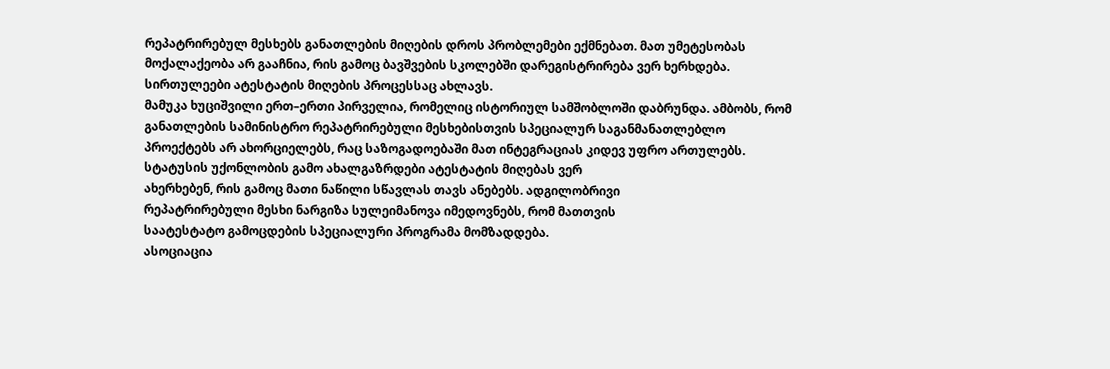რეპატრირებულ მესხებს განათლების მიღების დროს პრობლემები ექმნებათ. მათ უმეტესობას მოქალაქეობა არ გააჩნია, რის გამოც ბავშვების სკოლებში დარეგისტრირება ვერ ხერხდება. სირთულეები ატესტატის მიღების პროცესსაც ახლავს.
მამუკა ხუციშვილი ერთ–ერთი პირველია, რომელიც ისტორიულ სამშობლოში დაბრუნდა. ამბობს, რომ განათლების სამინისტრო რეპატრირებული მესხებისთვის სპეციალურ საგანმანათლებლო პროექტებს არ ახორციელებს, რაც საზოგადოებაში მათ ინტეგრაციას კიდევ უფრო ართულებს.
სტატუსის უქონლობის გამო ახალგაზრდები ატესტატის მიღებას ვერ
ახერხებენ, რის გამოც მათი ნაწილი სწავლას თავს ანებებს. ადგილობრივი
რეპატრირებული მესხი ნარგიზა სულეიმანოვა იმედოვნებს, რომ მათთვის
საატესტატო გამოცდების სპეციალური პროგრამა მომზადდება.
ასოციაცია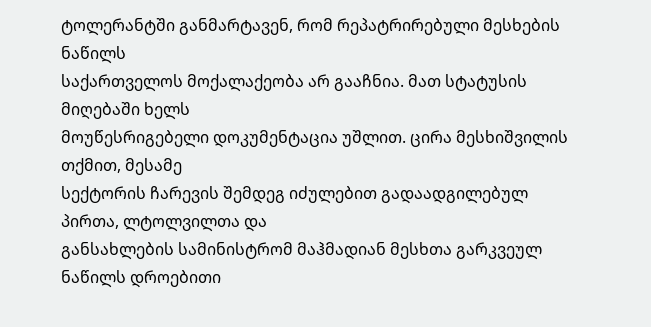ტოლერანტში განმარტავენ, რომ რეპატრირებული მესხების ნაწილს
საქართველოს მოქალაქეობა არ გააჩნია. მათ სტატუსის მიღებაში ხელს
მოუწესრიგებელი დოკუმენტაცია უშლით. ცირა მესხიშვილის თქმით, მესამე
სექტორის ჩარევის შემდეგ იძულებით გადაადგილებულ პირთა, ლტოლვილთა და
განსახლების სამინისტრომ მაჰმადიან მესხთა გარკვეულ ნაწილს დროებითი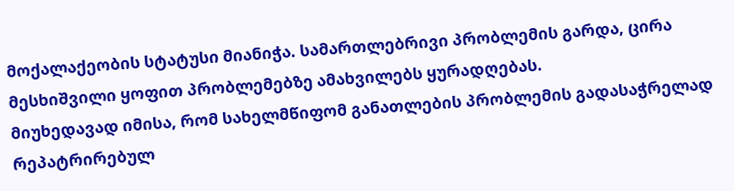მოქალაქეობის სტატუსი მიანიჭა. სამართლებრივი პრობლემის გარდა, ცირა
მესხიშვილი ყოფით პრობლემებზე ამახვილებს ყურადღებას.
მიუხედავად იმისა, რომ სახელმწიფომ განათლების პრობლემის გადასაჭრელად
რეპატრირებულ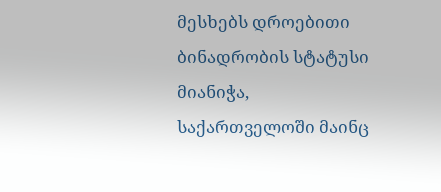მესხებს დროებითი ბინადრობის სტატუსი მიანიჭა,
საქართველოში მაინც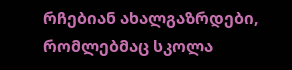რჩებიან ახალგაზრდები, რომლებმაც სკოლა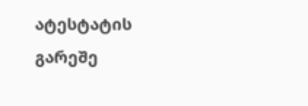ატესტატის
გარეშე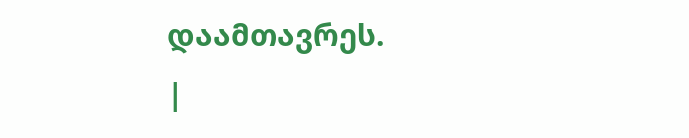დაამთავრეს.
|